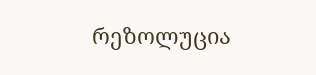რეზოლუცია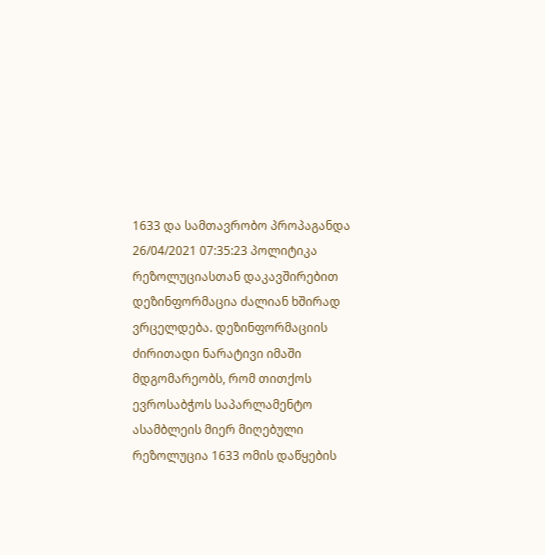1633 და სამთავრობო პროპაგანდა
26/04/2021 07:35:23 პოლიტიკა
რეზოლუციასთან დაკავშირებით დეზინფორმაცია ძალიან ხშირად ვრცელდება. დეზინფორმაციის ძირითადი ნარატივი იმაში მდგომარეობს, რომ თითქოს ევროსაბჭოს საპარლამენტო ასამბლეის მიერ მიღებული რეზოლუცია 1633 ომის დაწყების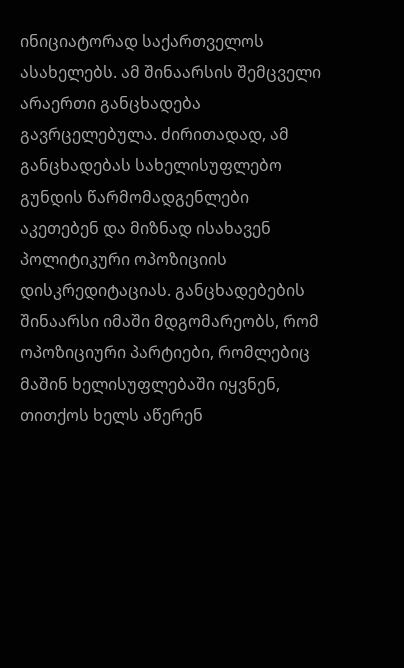ინიციატორად საქართველოს ასახელებს. ამ შინაარსის შემცველი არაერთი განცხადება გავრცელებულა. ძირითადად, ამ განცხადებას სახელისუფლებო გუნდის წარმომადგენლები აკეთებენ და მიზნად ისახავენ პოლიტიკური ოპოზიციის დისკრედიტაციას. განცხადებების შინაარსი იმაში მდგომარეობს, რომ ოპოზიციური პარტიები, რომლებიც მაშინ ხელისუფლებაში იყვნენ, თითქოს ხელს აწერენ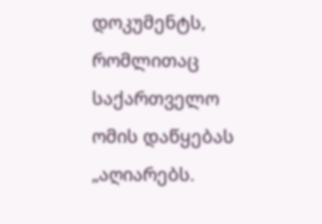დოკუმენტს, რომლითაც საქართველო ომის დაწყებას „აღიარებს.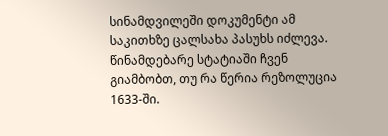სინამდვილეში დოკუმენტი ამ საკითხზე ცალსახა პასუხს იძლევა. წინამდებარე სტატიაში ჩვენ გიამბობთ, თუ რა წერია რეზოლუცია 1633-ში.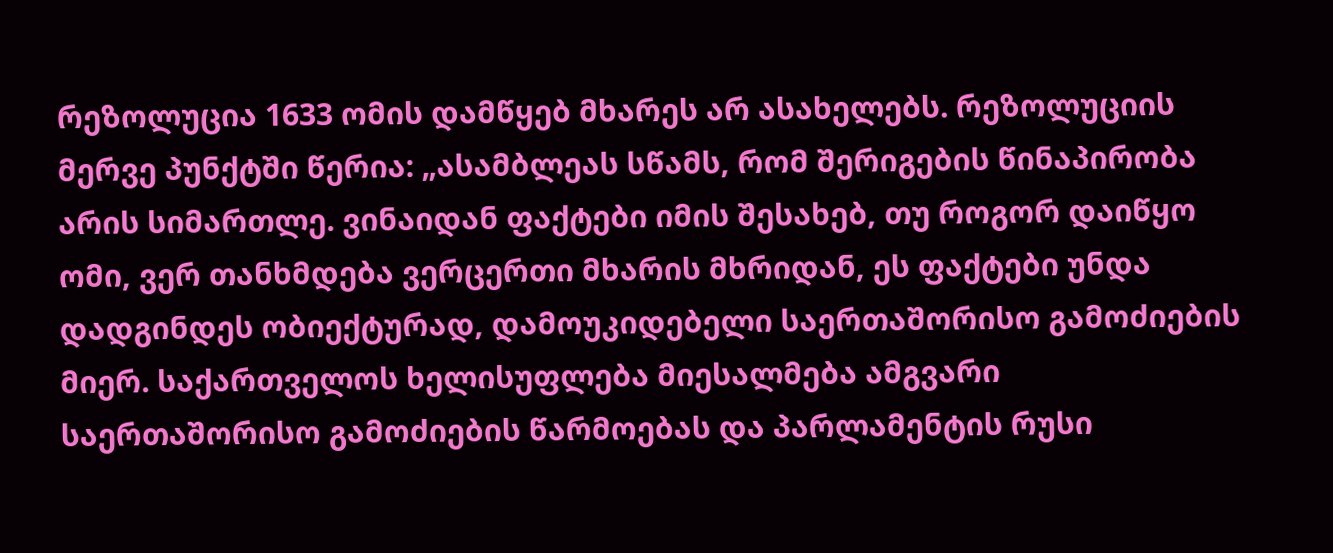რეზოლუცია 1633 ომის დამწყებ მხარეს არ ასახელებს. რეზოლუციის მერვე პუნქტში წერია: „ასამბლეას სწამს, რომ შერიგების წინაპირობა არის სიმართლე. ვინაიდან ფაქტები იმის შესახებ, თუ როგორ დაიწყო ომი, ვერ თანხმდება ვერცერთი მხარის მხრიდან, ეს ფაქტები უნდა დადგინდეს ობიექტურად, დამოუკიდებელი საერთაშორისო გამოძიების მიერ. საქართველოს ხელისუფლება მიესალმება ამგვარი საერთაშორისო გამოძიების წარმოებას და პარლამენტის რუსი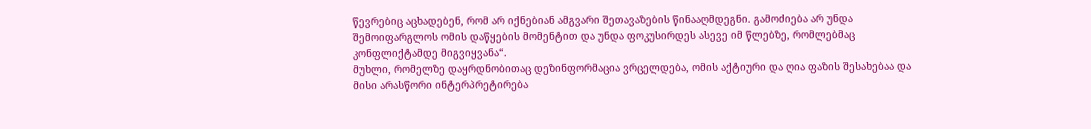წევრებიც აცხადებენ, რომ არ იქნებიან ამგვარი შეთავაზების წინააღმდეგნი. გამოძიება არ უნდა შემოიფარგლოს ომის დაწყების მომენტით და უნდა ფოკუსირდეს ასევე იმ წლებზე, რომლებმაც კონფლიქტამდე მიგვიყვანა“.
მუხლი, რომელზე დაყრდნობითაც დეზინფორმაცია ვრცელდება, ომის აქტიური და ღია ფაზის შესახებაა და მისი არასწორი ინტერპრეტირება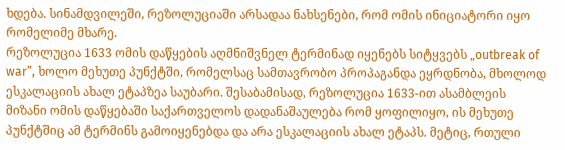ხდება. სინამდვილეში, რეზოლუციაში არსადაა ნახსენები, რომ ომის ინიციატორი იყო რომელიმე მხარე.
რეზოლუცია 1633 ომის დაწყების აღმნიშვნელ ტერმინად იყენებს სიტყვებს „outbreak of war”, ხოლო მეხუთე პუნქტში, რომელსაც სამთავრობო პროპაგანდა ეყრდნობა, მხოლოდ ესკალაციის ახალ ეტაპზეა საუბარი. შესაბამისად, რეზოლუცია 1633-ით ასამბლეის მიზანი ომის დაწყებაში საქართველოს დადანაშაულება რომ ყოფილიყო, ის მეხუთე პუნქტშიც ამ ტერმინს გამოიყენებდა და არა ესკალაციის ახალ ეტაპს. მეტიც, რთული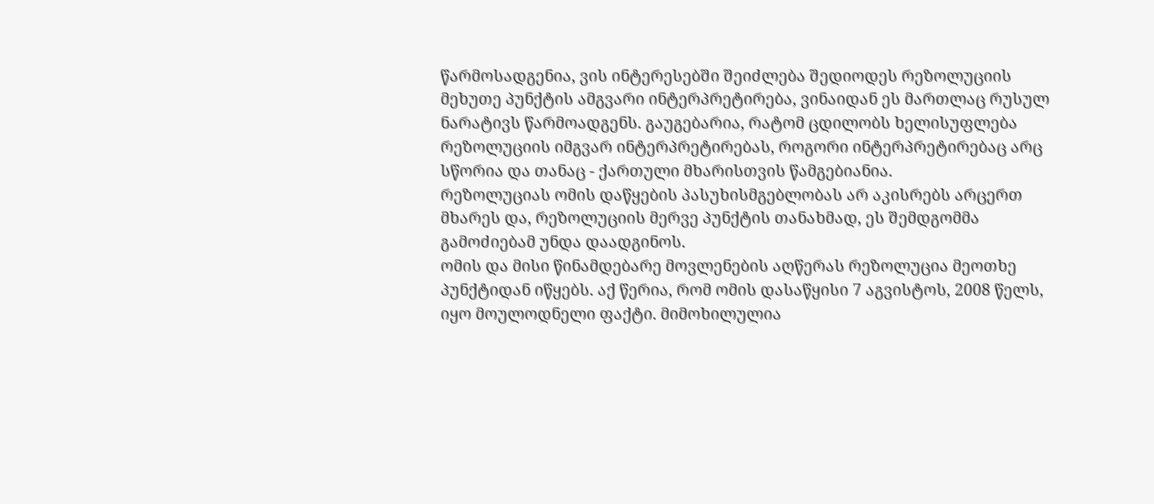წარმოსადგენია, ვის ინტერესებში შეიძლება შედიოდეს რეზოლუციის მეხუთე პუნქტის ამგვარი ინტერპრეტირება, ვინაიდან ეს მართლაც რუსულ ნარატივს წარმოადგენს. გაუგებარია, რატომ ცდილობს ხელისუფლება რეზოლუციის იმგვარ ინტერპრეტირებას, როგორი ინტერპრეტირებაც არც სწორია და თანაც - ქართული მხარისთვის წამგებიანია.
რეზოლუციას ომის დაწყების პასუხისმგებლობას არ აკისრებს არცერთ მხარეს და, რეზოლუციის მერვე პუნქტის თანახმად, ეს შემდგომმა გამოძიებამ უნდა დაადგინოს.
ომის და მისი წინამდებარე მოვლენების აღწერას რეზოლუცია მეოთხე პუნქტიდან იწყებს. აქ წერია, რომ ომის დასაწყისი 7 აგვისტოს, 2008 წელს, იყო მოულოდნელი ფაქტი. მიმოხილულია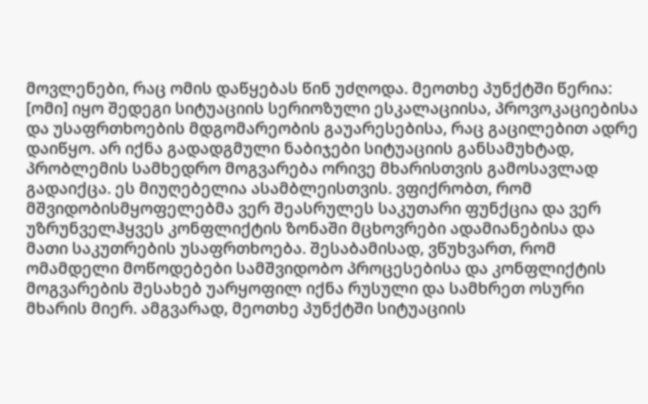მოვლენები, რაც ომის დაწყებას წინ უძღოდა. მეოთხე პუნქტში წერია: [ომი] იყო შედეგი სიტუაციის სერიოზული ესკალაციისა, პროვოკაციებისა და უსაფრთხოების მდგომარეობის გაუარესებისა, რაც გაცილებით ადრე დაიწყო. არ იქნა გადადგმული ნაბიჯები სიტუაციის განსამუხტად, პრობლემის სამხედრო მოგვარება ორივე მხარისთვის გამოსავლად გადაიქცა. ეს მიუღებელია ასამბლეისთვის. ვფიქრობთ, რომ მშვიდობისმყოფელებმა ვერ შეასრულეს საკუთარი ფუნქცია და ვერ უზრუნველჰყვეს კონფლიქტის ზონაში მცხოვრები ადამიანებისა და მათი საკუთრების უსაფრთხოება. შესაბამისად, ვწუხვართ, რომ ომამდელი მოწოდებები სამშვიდობო პროცესებისა და კონფლიქტის მოგვარების შესახებ უარყოფილ იქნა რუსული და სამხრეთ ოსური მხარის მიერ. ამგვარად, მეოთხე პუნქტში სიტუაციის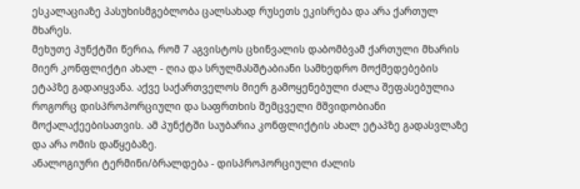ესკალაციაზე პასუხისმგებლობა ცალსახად რუსეთს ეკისრება და არა ქართულ მხარეს.
მეხუთე პუნქტში წერია, რომ 7 აგვისტოს ცხინვალის დაბომბვამ ქართული მხარის მიერ კონფლიქტი ახალ - ღია და სრულმასშტაბიანი სამხედრო მოქმედებების ეტაპზე გადაიყვანა. აქვე საქართველოს მიერ გამოყენებული ძალა შეფასებულია როგორც დისპროპორციული და საფრთხის შემცველი მშვიდობიანი მოქალაქეებისათვის. ამ პუნქტში საუბარია კონფლიქტის ახალ ეტაპზე გადასვლაზე და არა ომის დაწყებაზე.
ანალოგიური ტერმინი/ბრალდება - დისპროპორციული ძალის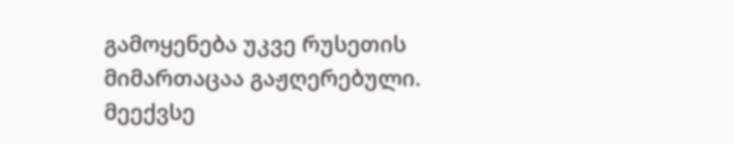გამოყენება უკვე რუსეთის მიმართაცაა გაჟღერებული. მეექვსე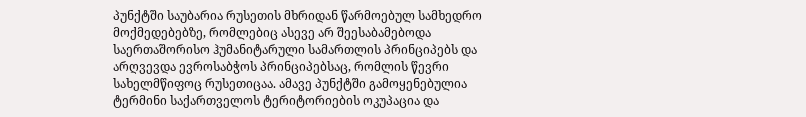პუნქტში საუბარია რუსეთის მხრიდან წარმოებულ სამხედრო მოქმედებებზე, რომლებიც ასევე არ შეესაბამებოდა საერთაშორისო ჰუმანიტარული სამართლის პრინციპებს და არღვევდა ევროსაბჭოს პრინციპებსაც, რომლის წევრი სახელმწიფოც რუსეთიცაა. ამავე პუნქტში გამოყენებულია ტერმინი საქართველოს ტერიტორიების ოკუპაცია და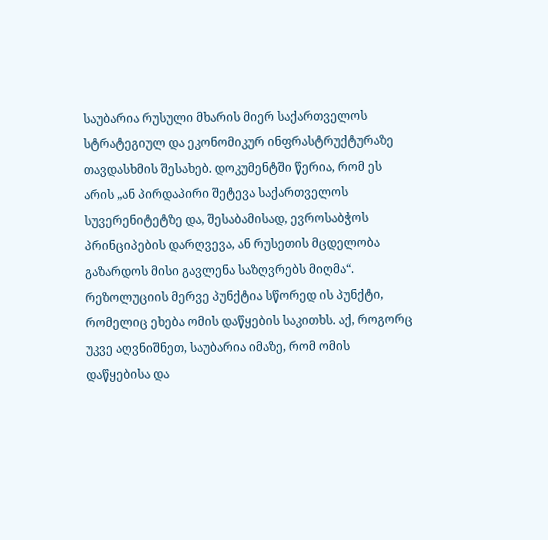საუბარია რუსული მხარის მიერ საქართველოს სტრატეგიულ და ეკონომიკურ ინფრასტრუქტურაზე თავდასხმის შესახებ. დოკუმენტში წერია, რომ ეს არის „ან პირდაპირი შეტევა საქართველოს სუვერენიტეტზე და, შესაბამისად, ევროსაბჭოს პრინციპების დარღვევა, ან რუსეთის მცდელობა გაზარდოს მისი გავლენა საზღვრებს მიღმა“.
რეზოლუციის მერვე პუნქტია სწორედ ის პუნქტი, რომელიც ეხება ომის დაწყების საკითხს. აქ, როგორც უკვე აღვნიშნეთ, საუბარია იმაზე, რომ ომის დაწყებისა და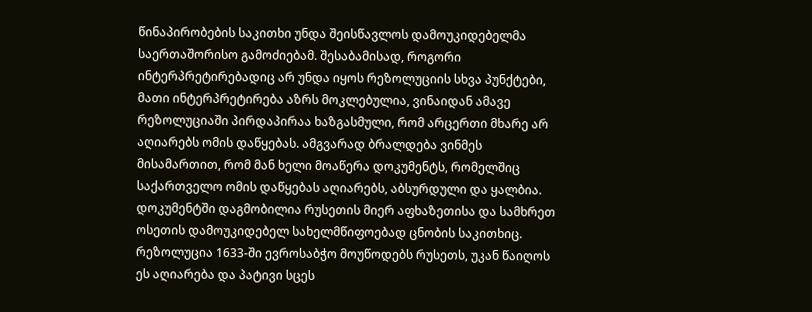წინაპირობების საკითხი უნდა შეისწავლოს დამოუკიდებელმა საერთაშორისო გამოძიებამ. შესაბამისად, როგორი ინტერპრეტირებადიც არ უნდა იყოს რეზოლუციის სხვა პუნქტები, მათი ინტერპრეტირება აზრს მოკლებულია, ვინაიდან ამავე რეზოლუციაში პირდაპირაა ხაზგასმული, რომ არცერთი მხარე არ აღიარებს ომის დაწყებას. ამგვარად ბრალდება ვინმეს მისამართით, რომ მან ხელი მოაწერა დოკუმენტს, რომელშიც საქართველო ომის დაწყებას აღიარებს, აბსურდული და ყალბია.
დოკუმენტში დაგმობილია რუსეთის მიერ აფხაზეთისა და სამხრეთ ოსეთის დამოუკიდებელ სახელმწიფოებად ცნობის საკითხიც. რეზოლუცია 1633-ში ევროსაბჭო მოუწოდებს რუსეთს, უკან წაიღოს ეს აღიარება და პატივი სცეს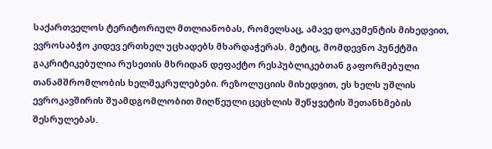საქართველოს ტერიტორიულ მთლიანობას, რომელსაც, ამავე დოკუმენტის მიხედვით, ევროსაბჭო კიდევ ერთხელ უცხადებს მხარდაჭერას. მეტიც, მომდევნო პუნქტში გაკრიტიკებულია რუსეთის მხრიდან დეფაქტო რესპუბლიკებთან გაფორმებული თანამშრომლობის ხელშეკრულებები. რეზოლუციის მიხედვით, ეს ხელს უშლის ევროკავშირის შუამდგომლობით მიღწეული ცეცხლის შეწყვეტის შეთანხმების შესრულებას.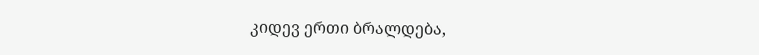კიდევ ერთი ბრალდება,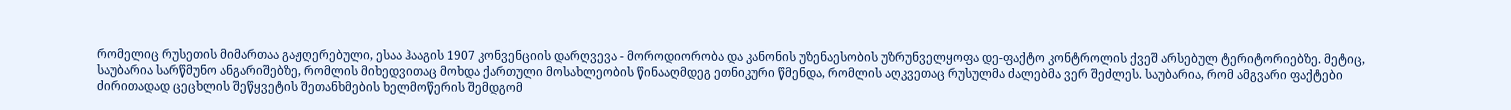რომელიც რუსეთის მიმართაა გაჟღერებული, ესაა ჰააგის 1907 კონვენციის დარღვევა - მოროდიორობა და კანონის უზენაესობის უზრუნველყოფა დე-ფაქტო კონტროლის ქვეშ არსებულ ტერიტორიებზე. მეტიც, საუბარია სარწმუნო ანგარიშებზე, რომლის მიხედვითაც მოხდა ქართული მოსახლეობის წინააღმდეგ ეთნიკური წმენდა, რომლის აღკვეთაც რუსულმა ძალებმა ვერ შეძლეს. საუბარია, რომ ამგვარი ფაქტები ძირითადად ცეცხლის შეწყვეტის შეთანხმების ხელმოწერის შემდგომ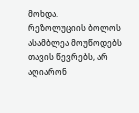მოხდა.
რეზოლუციის ბოლოს ასამბლეა მოუწოდებს თავის წევრებს, არ აღიარონ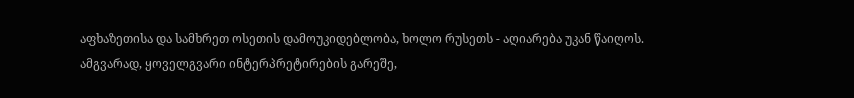აფხაზეთისა და სამხრეთ ოსეთის დამოუკიდებლობა, ხოლო რუსეთს - აღიარება უკან წაიღოს.
ამგვარად, ყოველგვარი ინტერპრეტირების გარეშე,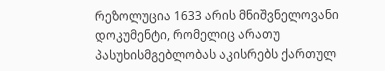რეზოლუცია 1633 არის მნიშვნელოვანი დოკუმენტი, რომელიც არათუ პასუხისმგებლობას აკისრებს ქართულ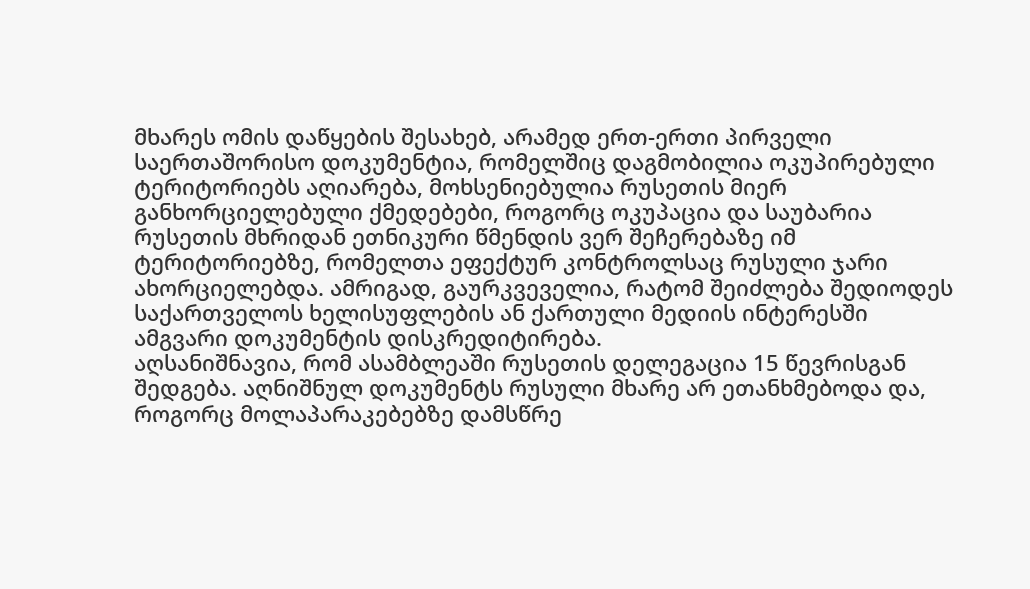მხარეს ომის დაწყების შესახებ, არამედ ერთ-ერთი პირველი საერთაშორისო დოკუმენტია, რომელშიც დაგმობილია ოკუპირებული ტერიტორიებს აღიარება, მოხსენიებულია რუსეთის მიერ განხორციელებული ქმედებები, როგორც ოკუპაცია და საუბარია რუსეთის მხრიდან ეთნიკური წმენდის ვერ შეჩერებაზე იმ ტერიტორიებზე, რომელთა ეფექტურ კონტროლსაც რუსული ჯარი ახორციელებდა. ამრიგად, გაურკვეველია, რატომ შეიძლება შედიოდეს საქართველოს ხელისუფლების ან ქართული მედიის ინტერესში ამგვარი დოკუმენტის დისკრედიტირება.
აღსანიშნავია, რომ ასამბლეაში რუსეთის დელეგაცია 15 წევრისგან შედგება. აღნიშნულ დოკუმენტს რუსული მხარე არ ეთანხმებოდა და, როგორც მოლაპარაკებებზე დამსწრე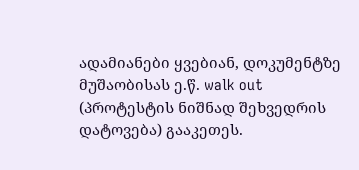ადამიანები ყვებიან, დოკუმენტზე მუშაობისას ე.წ. walk out (პროტესტის ნიშნად შეხვედრის დატოვება) გააკეთეს.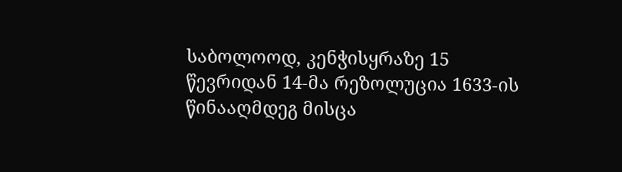საბოლოოდ, კენჭისყრაზე 15 წევრიდან 14-მა რეზოლუცია 1633-ის წინააღმდეგ მისცა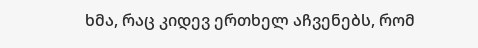ხმა, რაც კიდევ ერთხელ აჩვენებს, რომ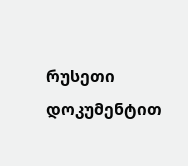რუსეთი დოკუმენტით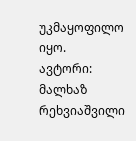უკმაყოფილო იყო.
ავტორი: მალხაზ რეხვიაშვილი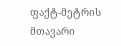ფაქტ-მეტრის მთავარი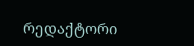რედაქტორი